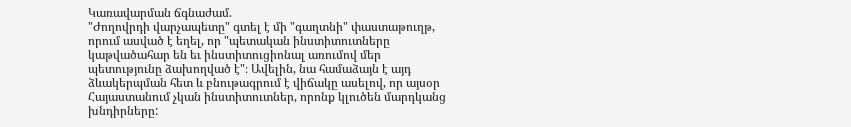Կառավարման ճգնաժամ.
"Ժողովրդի վարչապետը" գտել է մի "գաղտնի" փաստաթուղթ, որում ասված է եղել, որ "պետական ինստիտուտները կաթվածահար են եւ ինստիտուցիոնալ առումով մեր պետությունը ձախողված է"։ Ավելին, նա համաձայն է այդ ձևակերպման հետ և բնութագրում է վիճակը ասելով, որ այսօր Հայաստանում չկան ինստիտուտներ, որոնք կլուծեն մարդկանց խնդիրները: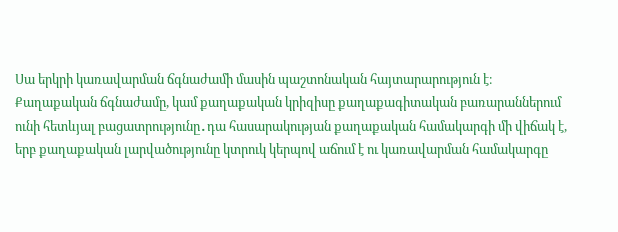Սա երկրի կառավարման ճգնաժամի մասին պաշտոնական հայտարարություն է։
Քաղաքական ճգնաժամը, կամ քաղաքական կրիզիսը քաղաքագիտական բառարաններում ունի հետևյալ բացատրությունը․դա հասարակության քաղաքական համակարգի մի վիճակ է, երբ քաղաքական լարվածությունը կտրուկ կերպով աճում է ու կառավարման համակարգը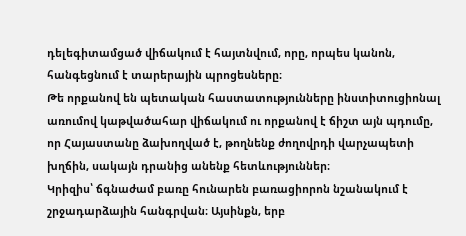դելեգիտամցած վիճակում է հայտնվում, որը, որպես կանոն, հանգեցնում է տարերային պրոցեսները։
Թե որքանով են պետական հաստատությունները ինստիտուցիոնալ առումով կաթվածահար վիճակում ու որքանով է ճիշտ այն պդումը, որ Հայաստանը ձախողված է, թողնենք ժողովրդի վարչապետի խղճին, սակայն դրանից անենք հետևություններ։
Կրիզիս՝ ճգնաժամ բառը հունարեն բառացիորոն նշանակում է շրջադարձային հանգրվան։ Այսինքն, երբ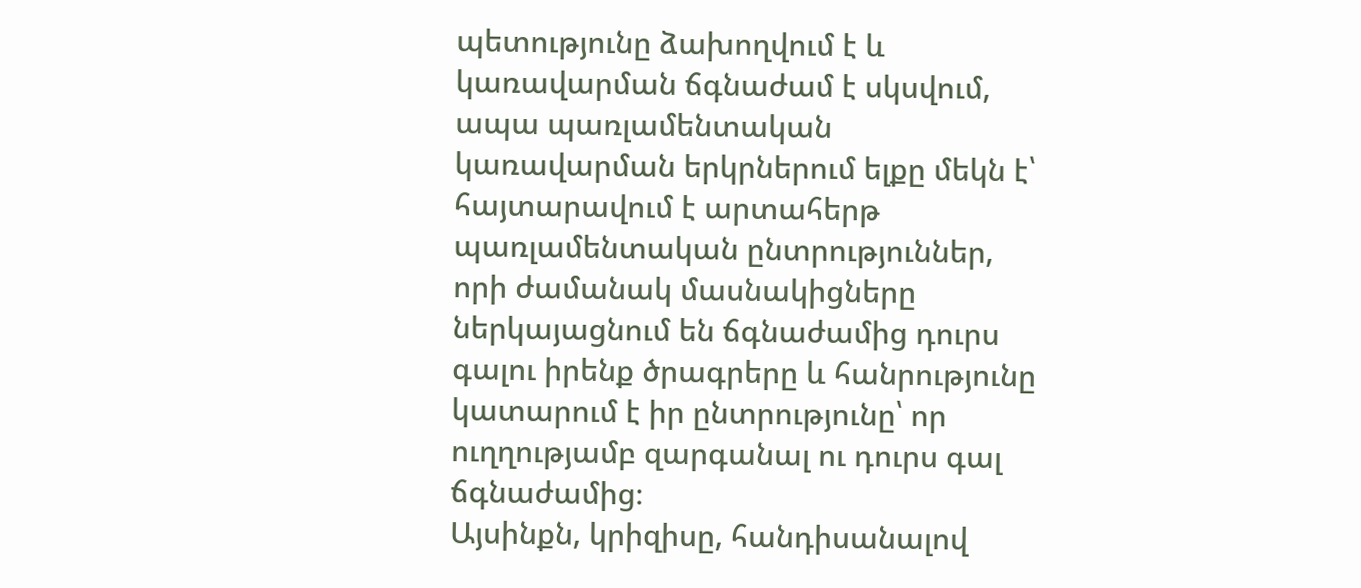պետությունը ձախողվում է և կառավարման ճգնաժամ է սկսվում, ապա պառլամենտական կառավարման երկրներում ելքը մեկն է՝ հայտարավում է արտահերթ պառլամենտական ընտրություններ, որի ժամանակ մասնակիցները ներկայացնում են ճգնաժամից դուրս գալու իրենք ծրագրերը և հանրությունը կատարում է իր ընտրությունը՝ որ ուղղությամբ զարգանալ ու դուրս գալ ճգնաժամից։
Այսինքն, կրիզիսը, հանդիսանալով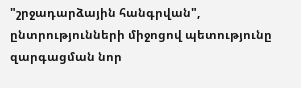"շրջադարձային հանգրվան", ընտրությունների միջոցով պետությունը զարգացման նոր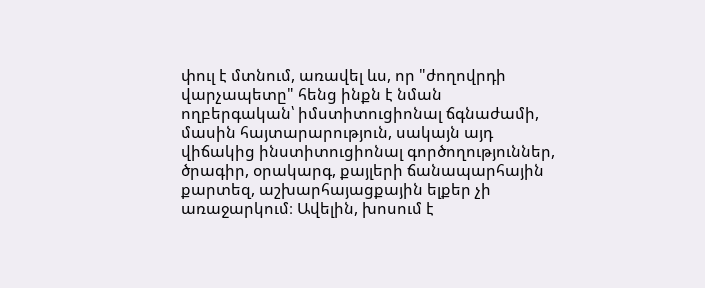փուլ է մտնում, առավել ևս, որ "ժողովրդի վարչապետը" հենց ինքն է նման ողբերգական՝ իմստիտուցիոնալ ճգնաժամի, մասին հայտարարություն, սակայն այդ վիճակից ինստիտուցիոնալ գործողություններ, ծրագիր, օրակարգ, քայլերի ճանապարհային քարտեզ, աշխարհայացքային ելքեր չի առաջարկում։ Ավելին, խոսում է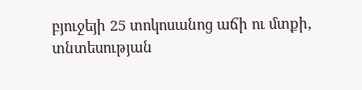բյուջեյի 25 տոկոսանոց աճի ու մտքի, տնտեսության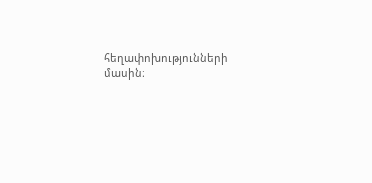հեղափոխությունների մասին։